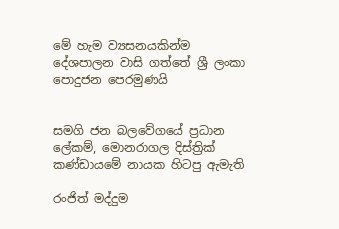මේ හැම ව්‍යසනයකින්ම දේශපාලන වාසි ගත්තේ ශ්‍රී ලංකා පොදුජන පෙරමුණයි


සමගි ජන බලවේගයේ ප්‍රධාන ලේකම්, මොනරාගල දිස්ත්‍රික් කණ්ඩායමේ නායක හිටපු ඇමැති

රංජිත් මද්දුම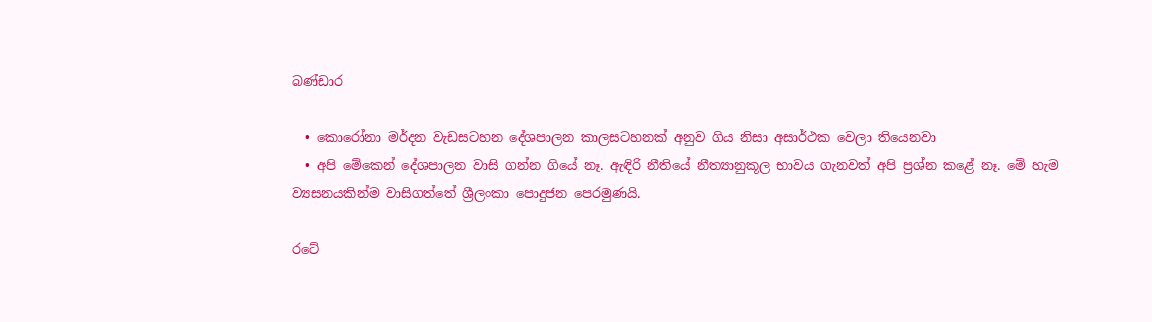බණ්ඩාර

  • කොරෝනා මර්දන වැඩසටහන දේශපාලන කාලසටහනක් අනුව ගිය නිසා අසාර්ථක වෙලා තියෙනවා
  • අපි මේකෙන් දේශපාලන වාසි ගන්න ගියේ නෑ. ඇඳිරි නීතියේ නීත්‍යානුකූල භාවය ගැනවත් අපි ප්‍රශ්න කළේ නෑ. මේ හැම ව්‍යසනයකින්ම වාසිගත්තේ ශ්‍රීලංකා පොදුජන පෙරමුණයි.

රටේ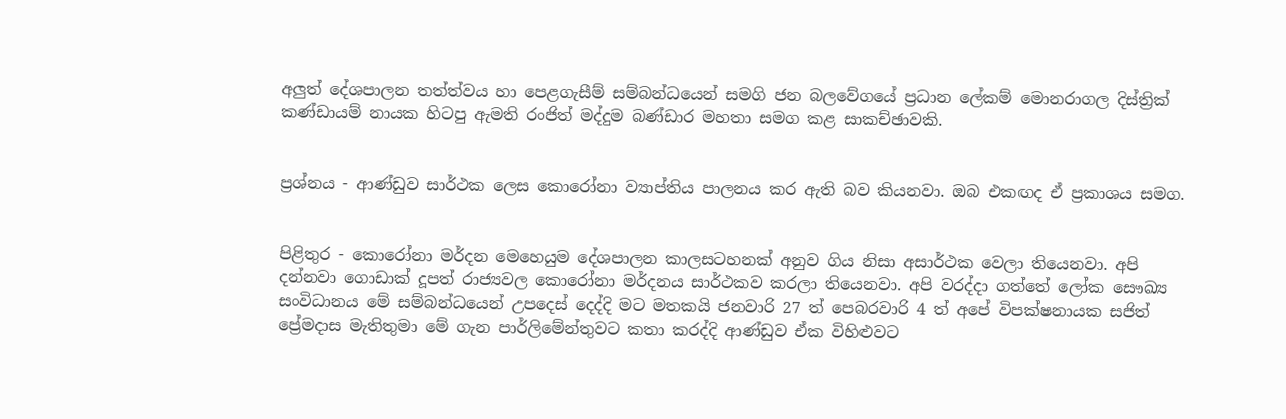අලුත් දේශපාලන තත්ත්වය හා පෙළගැසීම් සම්බන්ධයෙන් සමගි ජන බලවේගයේ ප්‍රධාන ලේකම් මොනරාගල දිස්ත්‍රික් කණ්ඩායම් නායක හිටපු ඇමති රංජිත් මද්දුම බණ්ඩාර මහතා සමග කළ සාකච්ඡාවකි.


ප්‍රශ්නය - ආණ්ඩුව සාර්ථක ලෙස කොරෝනා ව්‍යාප්තිය පාලනය කර ඇති බව කියනවා. ඔබ එකඟද ඒ ප්‍රකාශය සමග.


පිළිතුර - කොරෝනා මර්දන මෙහෙයුම දේශපාලන කාලසටහනක් අනුව ගිය නිසා අසාර්ථක වෙලා තියෙනවා. අපි දන්නවා ගොඩාක් දූපත් රාජ්‍යවල කොරෝනා මර්දනය සාර්ථකව කරලා තියෙනවා. අපි වරද්දා ගත්තේ ලෝක සෞඛ්‍ය සංවිධානය මේ සම්බන්ධයෙන් උපදෙස් දෙද්දි මට මතකයි ජනවාරි 27 ත් පෙබරවාරි 4 ත් අපේ විපක්ෂනායක සජිත් ප්‍රේමදාස මැතිතුමා මේ ගැන පාර්ලිමේන්තුවට කතා කරද්දි ආණ්ඩුව ඒක විහිළුවට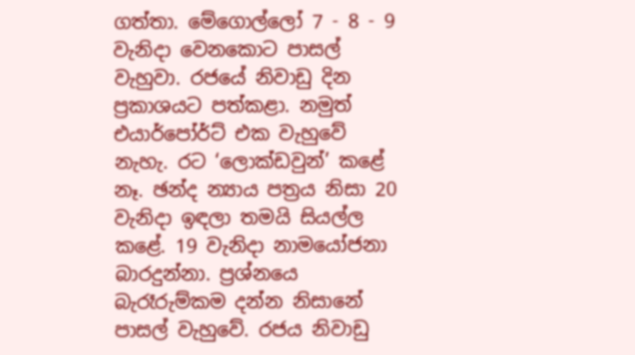ගත්තා. මේගොල්ලෝ 7 - 8 - 9 වැනිදා වෙනකොට පාසල් වැහුවා. රජයේ නිවාඩු දින ප්‍රකාශයට පත්කළා. නමුත් එයාර්පෝර්ට් එක වැහුවේ නැහැ. රට ‘ලොක්ඩවුන්’ කළේ නෑ. ඡන්ද න්‍යාය පත්‍රය නිසා 20 වැනිදා ඉඳලා තමයි සියල්ල කළේ. 19 වැනිදා නාමයෝජනා බාරදුන්නා. ප්‍රශ්නයෙ බැරෑරුම්කම දන්න නිසානේ පාසල් වැහුවේ. රජය නිවාඩු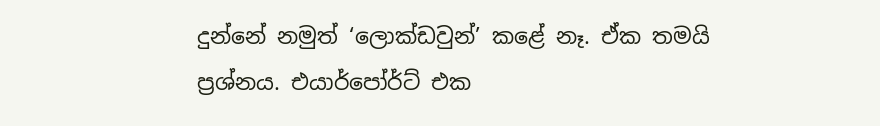දුන්නේ නමුත් ‘ලොක්ඩවුන්’ කළේ නෑ. ඒක තමයි ප්‍රශ්නය. එයාර්පෝර්ට් එක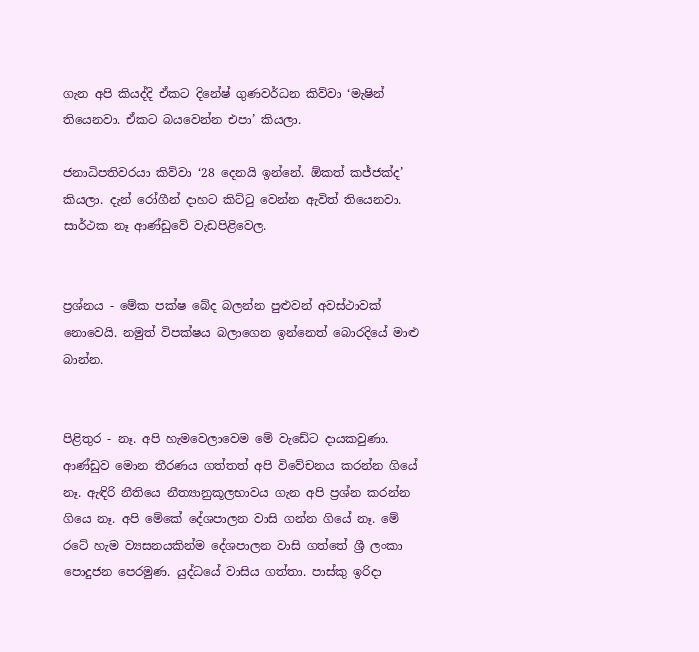ගැන අපි කියද්දි ඒකට දිනේෂ් ගුණවර්ධන කිව්වා ‘මැෂින් තියෙනවා. ඒකට බයවෙන්න එපා’ කියලා.

ජනාධිපතිවරයා කිව්වා ‘28 දෙනයි ඉන්නේ. ඕකත් කජ්ජක්ද’ කියලා. දැන් රෝගීන් දාහට කිට්ටු වෙන්න ඇවිත් තියෙනවා. සාර්ථක නෑ ආණ්ඩුවේ වැඩපිළිවෙල.


ප්‍රශ්නය - මේක පක්ෂ බේද බලන්න පුළුවන් අවස්ථාවක් නොවෙයි. නමුත් විපක්ෂය බලාගෙන ඉන්නෙත් බොරදියේ මාළු බාන්න.


පිළිතුර - නෑ. අපි හැමවෙලාවෙම මේ වැඩේට දායකවුණා. ආණ්ඩුව මොන තීරණය ගත්තත් අපි විවේචනය කරන්න ගියේ නෑ. ඇඳිරි නීතියෙ නීත්‍යානුකූලභාවය ගැන අපි ප්‍රශ්න කරන්න ගියෙ නෑ. අපි මේකේ දේශපාලන වාසි ගන්න ගියේ නෑ. මේ රටේ හැම ව්‍යසනයකින්ම දේශපාලන වාසි ගත්තේ ශ්‍රී ලංකා පොදුජන පෙරමුණ. යුද්ධයේ වාසිය ගත්තා. පාස්කු ඉරිදා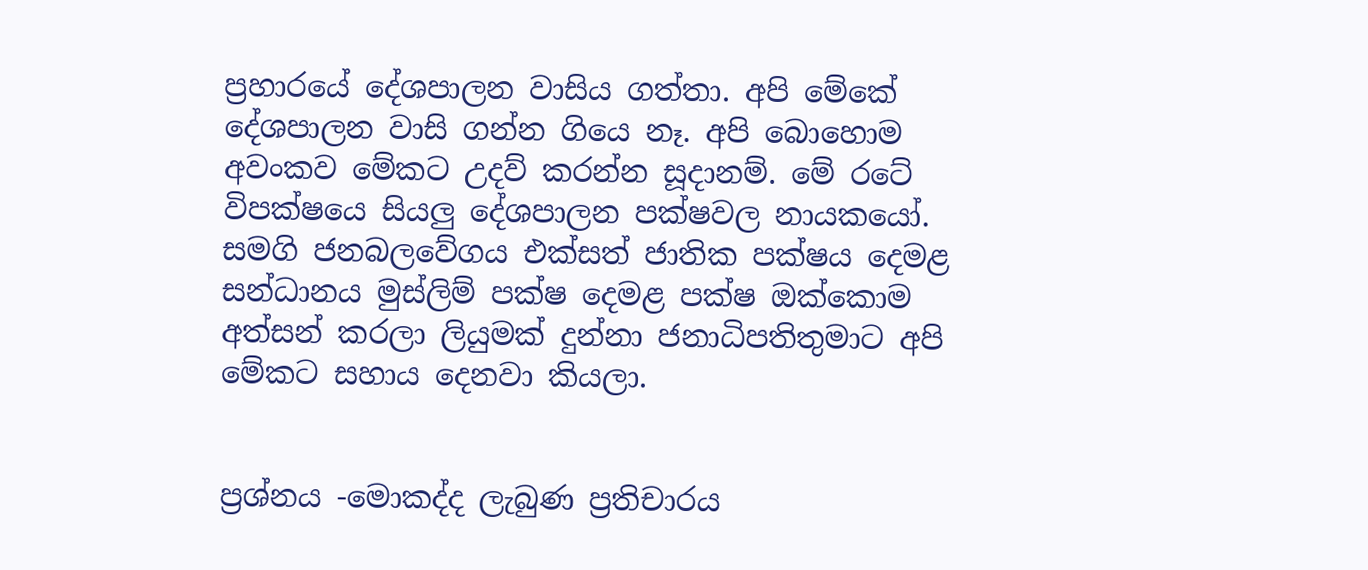ප්‍රහාරයේ දේශපාලන වාසිය ගත්තා. අපි මේකේ දේශපාලන වාසි ගන්න ගියෙ නෑ. අපි බොහොම අවංකව මේකට උදව් කරන්න සූදානම්. මේ රටේ විපක්ෂයෙ සියලු දේශපාලන පක්ෂවල නායකයෝ. සමගි ජනබලවේගය එක්සත් ජාතික පක්ෂය දෙමළ සන්ධානය මුස්ලිම් පක්ෂ දෙමළ පක්ෂ ඔක්කොම අත්සන් කරලා ලියුමක් දුන්නා ජනාධිපතිතුමාට අපි මේකට සහාය දෙනවා කියලා.


ප්‍රශ්නය -මොකද්ද ලැබුණ ප්‍රතිචාරය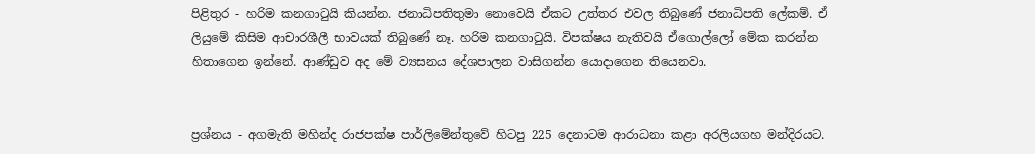පිළිතුර - හරිම කනගාටුයි කියන්න. ජනාධිපතිතුමා නොවෙයි ඒකට උත්තර එවල තිබුණේ ජනාධිපති ලේකම්. ඒ ලියුමේ කිසිම ආචාරශීලී භාවයක් තිබුණේ නෑ. හරිම කනගාටුයි. විපක්ෂය නැතිවයි ඒගොල්ලෝ මේක කරන්න හිතාගෙන ඉන්නේ. ආණ්ඩුව අද මේ ව්‍යසනය දේශපාලන වාසිගන්න යොදාගෙන තියෙනවා.


ප්‍රශ්නය - අගමැති මහින්ද රාජපක්ෂ පාර්ලිමේන්තුවේ හිටපු 225 දෙනාටම ආරාධනා කළා අරලියගහ මන්දිරයට.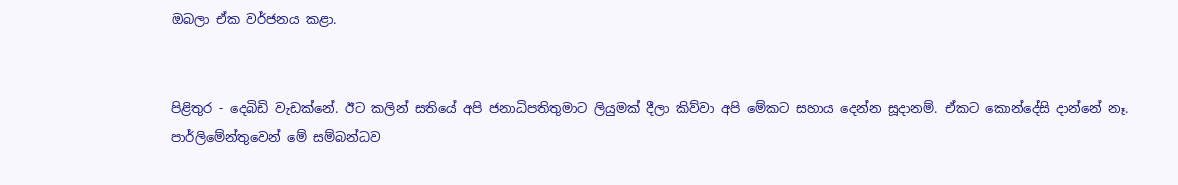ඔබලා ඒක වර්ජනය කළා.


පිළිතුර - දෙබිඩි වැඩක්නේ. ඊට කලින් සතියේ අපි ජනාධිපතිතුමාට ලියුමක් දීලා කිව්වා අපි මේකට සහාය දෙන්න සූදානම්. ඒකට කොන්දේසි දාන්නේ නෑ. පාර්ලිමේන්තුවෙන් මේ සම්බන්ධව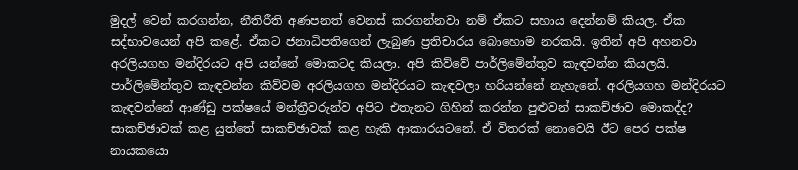මුදල් වෙන් කරගන්න, නීතිරීති අණපනත් වෙනස් කරගන්නවා නම් ඒකට සහාය දෙන්නම් කියල. ඒක සද්භාවයෙන් අපි කළේ. ඒකට ජනාධිපතිගෙන් ලැබුණ ප්‍රතිචාරය බොහොම නරකයි. ඉතින් අපි අහනවා අරලියගහ මන්දිරයට අපි යන්නේ මොකටද කියලා. අපි කිව්වේ පාර්ලිමේන්තුව කැඳවන්න කියලයි. පාර්ලිමේන්තුව කැඳවන්න කිව්වම අරලියගහ මන්දිරයට කැඳවලා හරියන්නේ නැහැනේ. අරලියගහ මන්දිරයට කැඳවන්නේ ආණ්ඩු පක්ෂයේ මන්ත්‍රීවරුන්ව අපිට එතැනට ගිහින් කරන්න පුළුවන් සාකච්ඡාව මොකද්ද? සාකච්ඡාවක් කළ යුත්තේ සාකච්ඡාවක් කළ හැකි ආකාරයටනේ. ඒ විතරක් නොවෙයි ඊට පෙර පක්ෂ නායකයො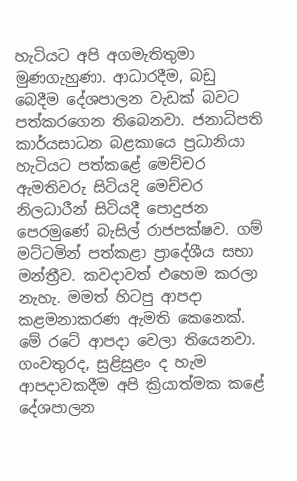හැටියට අපි අගමැතිතුමා මුණගැහුණා. ආධාරදීම, බඩු බෙදීම දේශපාලන වැඩක් බවට පත්කරගෙන තිබෙනවා. ජනාධිපති කාර්යසාධන බළකායෙ ප්‍රධානියා හැටියට පත්කළේ මෙච්චර ඇමතිවරු සිටියදි මෙච්චර නිලධාරීන් සිටියදී පොදුජන පෙරමුණේ බැසිල් රාජපක්ෂව. ගම් මට්ටමින් පත්කළා ප්‍රාදේශීය සභා මන්ත්‍රීව. කවදාවත් එහෙම කරලා නැහැ. මමත් හිටපු ආපදා කළමනාකරණ ඇමති කෙනෙක්. මේ රටේ ආපදා වෙලා තියෙනවා. ගංවතුරද, සුළිසුළං ද හැම ආපදාවකදීම අපි ක්‍රියාත්මක කළේ දේශපාලන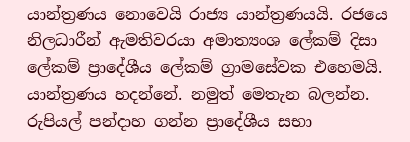යාන්ත්‍රණය නොවෙයි රාජ්‍ය යාන්ත්‍රණයයි. රජයෙ නිලධාරීන් ඇමතිවරයා අමාත්‍යංශ ලේකම් දිසා ලේකම් ප්‍රාදේශීය ලේකම් ග්‍රාමසේවක එහෙමයි. යාන්ත්‍රණය හදන්නේ. නමුත් මෙතැන බලන්න. රුපියල් පන්දාහ ගන්න ප්‍රාදේශීය සභා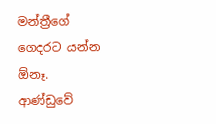මන්ත්‍රීගේ ගෙදරට යන්න ඕනෑ. ආණ්ඩුවේ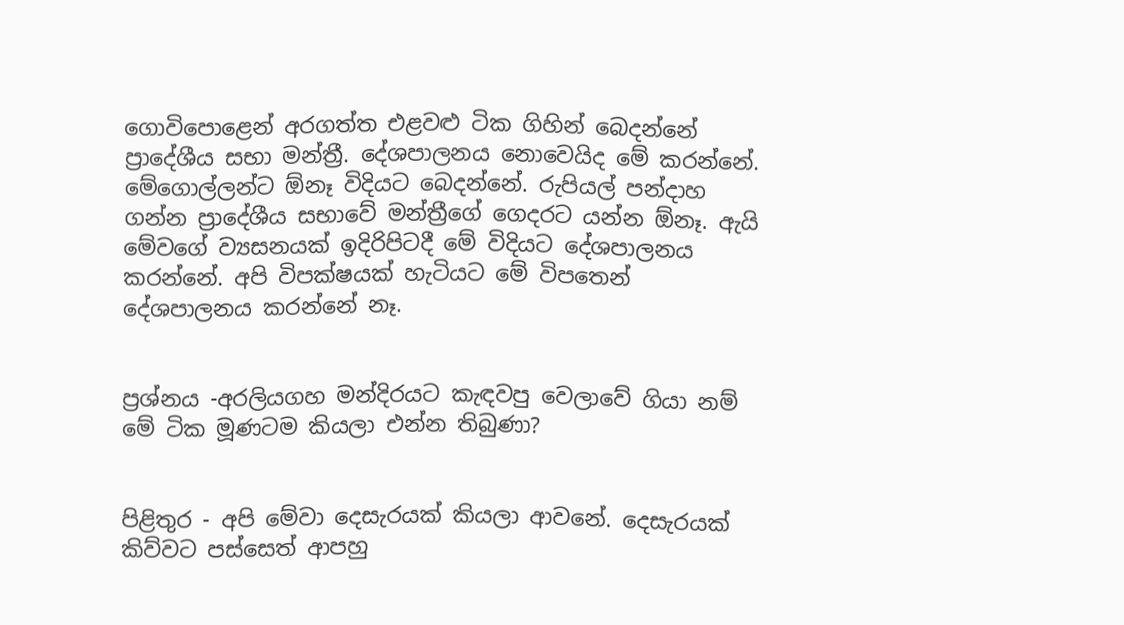ගොවිපොළෙන් අරගත්ත එළවළු ටික ගිහින් බෙදන්නේ ප්‍රාදේශීය සභා මන්ත්‍රී. දේශපාලනය නොවෙයිද මේ කරන්නේ. මේගොල්ලන්ට ඕනෑ විදියට බෙදන්නේ. රුපියල් පන්දාහ ගන්න ප්‍රාදේශීය සභාවේ මන්ත්‍රීගේ ගෙදරට යන්න ඕනෑ. ඇයි මේවගේ ව්‍යසනයක් ඉදිරිපිටදී මේ විදියට දේශපාලනය කරන්නේ. අපි විපක්ෂයක් හැටියට මේ විපතෙන් දේශපාලනය කරන්නේ නෑ.


ප්‍රශ්නය -අරලියගහ මන්දිරයට කැඳවපු වෙලාවේ ගියා නම් මේ ටික මූණටම කියලා එන්න තිබුණා?


පිළිතුර - අපි මේවා දෙසැරයක් කියලා ආවනේ. දෙසැරයක් කිව්වට පස්සෙත් ආපහු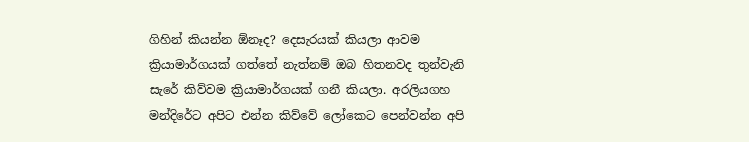ගිහින් කියන්න ඕනෑද? දෙසැරයක් කියලා ආවම ක්‍රියාමාර්ගයක් ගත්තේ නැත්නම් ඔබ හිතනවද තුන්වැනි සැරේ කිව්වම ක්‍රියාමාර්ගයක් ගනී කියලා. අරලියගහ මන්දිරේට අපිට එන්න කිව්වේ ලෝකෙට පෙන්වන්න අපි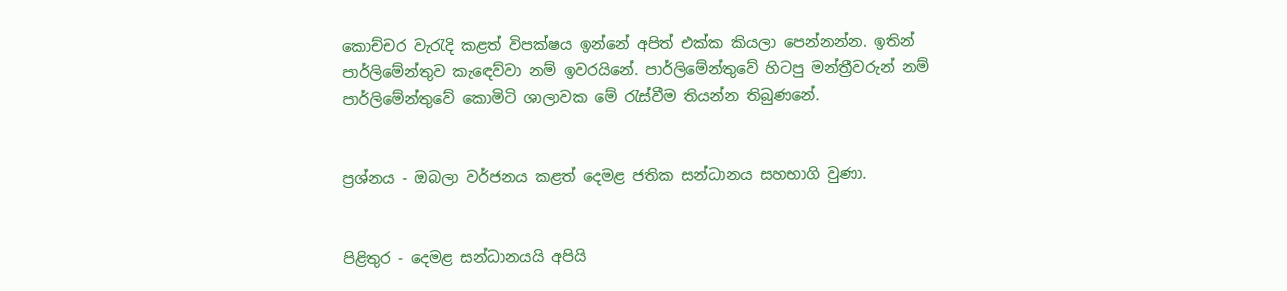කොච්චර වැරැදි කළත් විපක්ෂය ඉන්නේ අපිත් එක්ක කියලා පෙන්නන්න. ඉතින් පාර්ලිමේන්තුව කැඳෙව්වා නම් ඉවරයිනේ. පාර්ලිමේන්තුවේ හිටපු මන්ත්‍රීවරුන් නම් පාර්ලිමේන්තුවේ කොමිටි ශාලාවක මේ රැස්වීම තියන්න තිබුණනේ.


ප්‍රශ්නය - ඔබලා වර්ජනය කළත් දෙමළ ජතික සන්ධානය සහභාගි වුණා.


පිළිතුර - දෙමළ සන්ධානයයි අපියි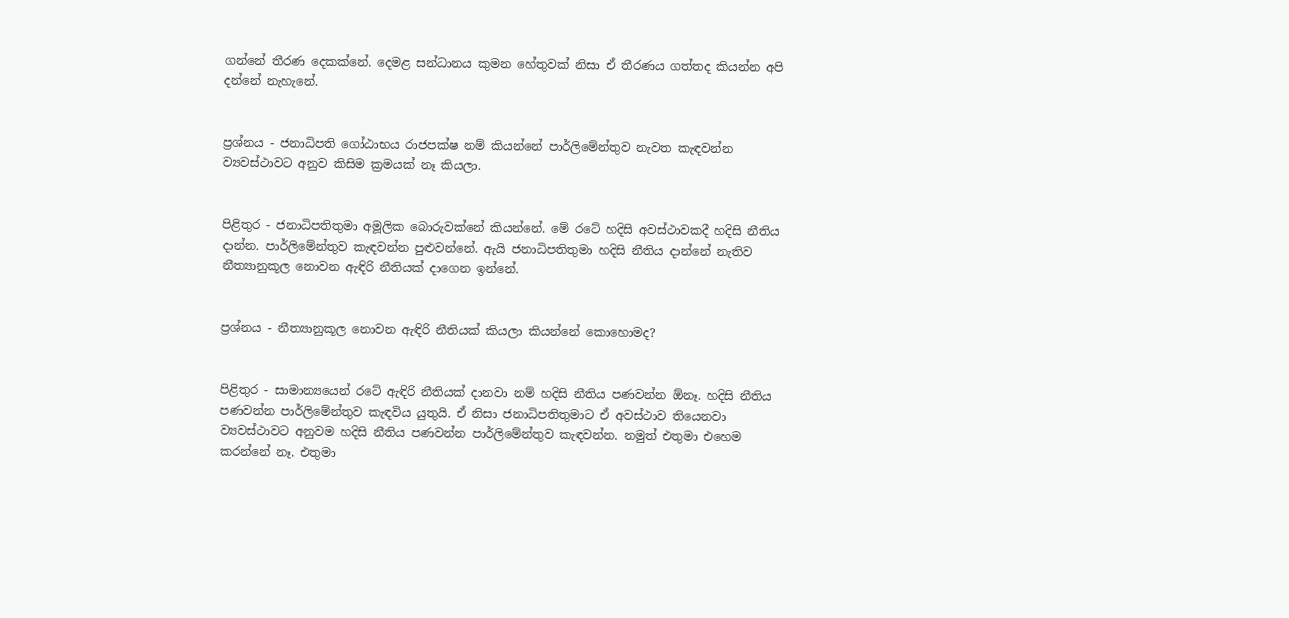ගන්නේ තීරණ දෙකක්නේ. දෙමළ සන්ධානය කුමන හේතුවක් නිසා ඒ තීරණය ගත්තද කියන්න අපි දන්නේ නැහැනේ.


ප්‍රශ්නය - ජනාධිපති ගෝඨාභය රාජපක්ෂ නම් කියන්නේ පාර්ලිමේන්තුව නැවත කැඳවන්න ව්‍යවස්ථාවට අනුව කිසිම ක්‍රමයක් නෑ කියලා.


පිළිතුර - ජනාධිපතිතුමා අමූලික බොරුවක්නේ කියන්නේ. මේ රටේ හදිසි අවස්ථාවකදී හදිසි නීතිය දාන්න. පාර්ලිමේන්තුව කැඳවන්න පුළුවන්නේ. ඇයි ජනාධිපතිතුමා හදිසි නීතිය දාන්නේ නැතිව නීත්‍යානුකූල නොවන ඇඳිරි නීතියක් දාගෙන ඉන්නේ.


ප්‍රශ්නය - නීත්‍යානුකූල නොවන ඇඳිරි නීතියක් කියලා කියන්නේ කොහොමද?


පිළිතුර - සාමාන්‍යයෙන් රටේ ඇඳිරි නීතියක් දානවා නම් හදිසි නීතිය පණවන්න ඕනෑ. හදිසි නීතිය පණවන්න පාර්ලිමේන්තුව කැඳවිය යුතුයි. ඒ නිසා ජනාධිපතිතුමාට ඒ අවස්ථාව තියෙනවා ව්‍යවස්ථාවට අනුවම හදිසි නීතිය පණවන්න පාර්ලිමේන්තුව කැඳවන්න. නමුත් එතුමා එහෙම කරන්නේ නෑ. එතුමා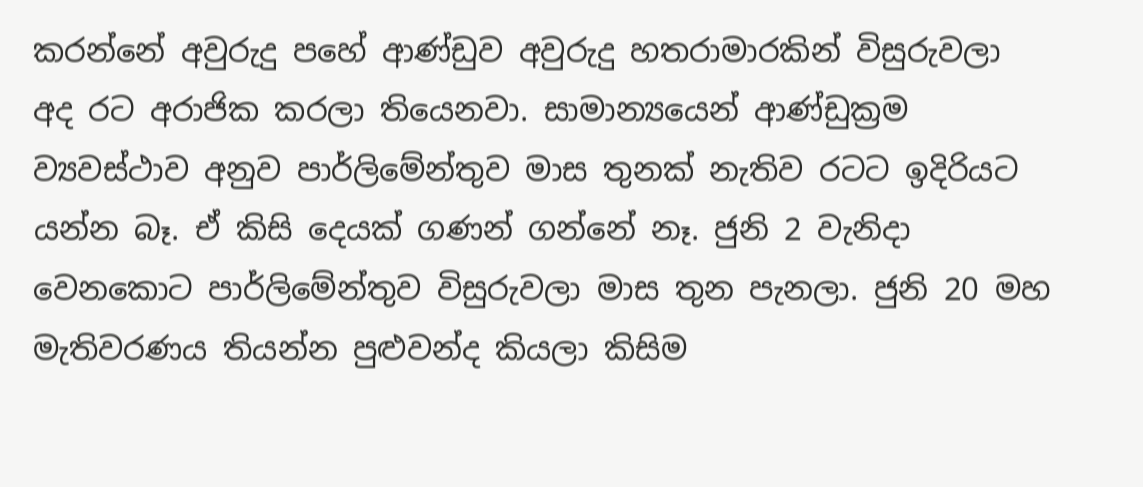කරන්නේ අවුරුදු පහේ ආණ්ඩුව අවුරුදු හතරාමාරකින් විසුරුවලා අද රට අරාජික කරලා තියෙනවා. සාමාන්‍යයෙන් ආණ්ඩුක්‍රම ව්‍යවස්ථාව අනුව පාර්ලිමේන්තුව මාස තුනක් නැතිව රටට ඉදිරියට යන්න බෑ. ඒ කිසි දෙයක් ගණන් ගන්නේ නෑ. ජුනි 2 වැනිදා වෙනකොට පාර්ලිමේන්තුව විසුරුවලා මාස තුන පැනලා. ජුනි 20 මහ මැතිවරණය තියන්න පුළුවන්ද කියලා කිසිම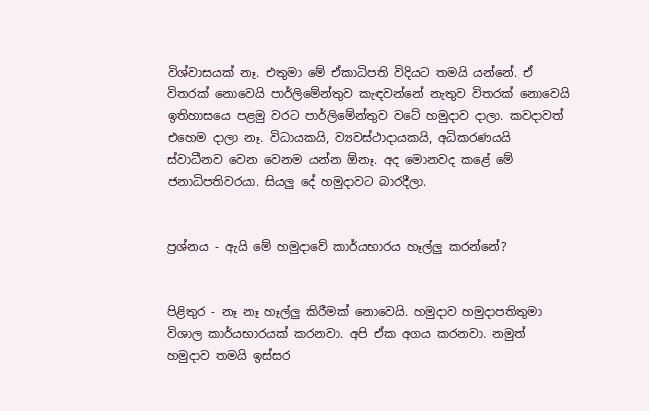විශ්වාසයක් නෑ. එතුමා මේ ඒකාධිපති විදියට තමයි යන්නේ. ඒ විතරක් නොවෙයි පාර්ලිමේන්තුව කැඳවන්නේ නැතුව විතරක් නොවෙයි ඉතිහාසයෙ පළමු වරට පාර්ලිමේන්තුව වටේ හමුදාව දාලා. කවදාවත් එහෙම දාලා නෑ. විධායකයි, ව්‍යවස්ථාදායකයි, අධිකරණයයි ස්වාධීනව වෙන වෙනම යන්න ඕනෑ. අද මොනවද කළේ මේ ජනාධිපතිවරයා. සියලු දේ හමුදාවට බාරදීලා.


ප්‍රශ්නය - ඇයි මේ හමුදාවේ කාර්යභාරය හෑල්ලු කරන්නේ?


පිළිතුර - නෑ නෑ හෑල්ලු කිරීමක් නොවෙයි. හමුදාව හමුදාපතිතුමා විශාල කාර්යභාරයක් කරනවා. අපි ඒක අගය කරනවා. නමුත් හමුදාව තමයි ඉස්සර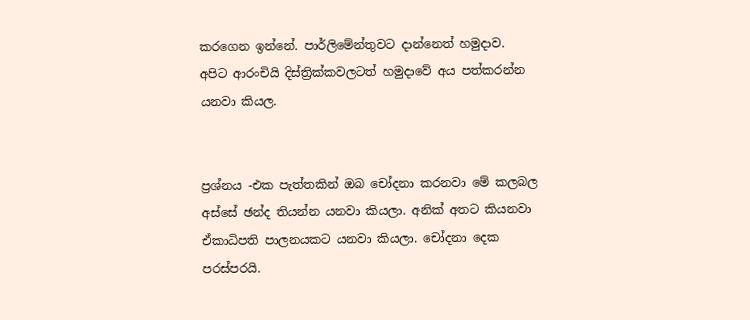කරගෙන ඉන්නේ. පාර්ලිමේන්තුවට දාන්නෙත් හමුදාව. අපිට ආරංචියි දිස්ත්‍රික්කවලටත් හමුදාවේ අය පත්කරන්න යනවා කියල.


ප්‍රශ්නය -එක පැත්තකින් ඔබ චෝදනා කරනවා මේ කලබල අස්සේ ඡන්ද තියන්න යනවා කියලා. අනික් අතට කියනවා ඒකාධිපති පාලනයකට යනවා කියලා. චෝදනා දෙක පරස්පරයි.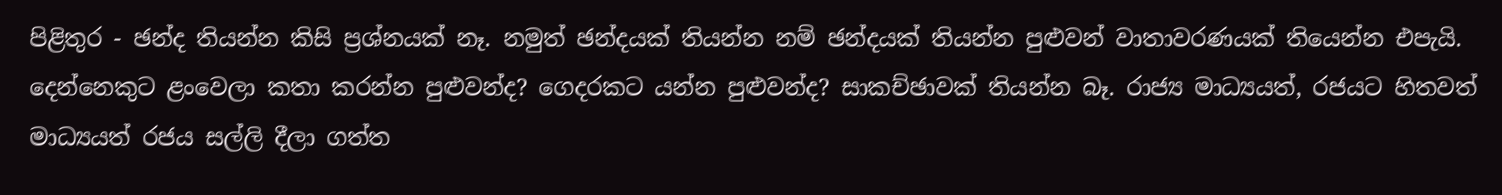පිළිතුර - ඡන්ද තියන්න කිසි ප්‍රශ්නයක් නෑ. නමුත් ඡන්දයක් තියන්න නම් ඡන්දයක් තියන්න පුළුවන් වාතාවරණයක් තියෙන්න එපැයි. දෙන්නෙකුට ළංවෙලා කතා කරන්න පුළුවන්ද? ගෙදරකට යන්න පුළුවන්ද? සාකච්ඡාවක් තියන්න බෑ. රාජ්‍ය මාධ්‍යයත්, රජයට හිතවත් මාධ්‍යයත් රජය සල්ලි දීලා ගත්ත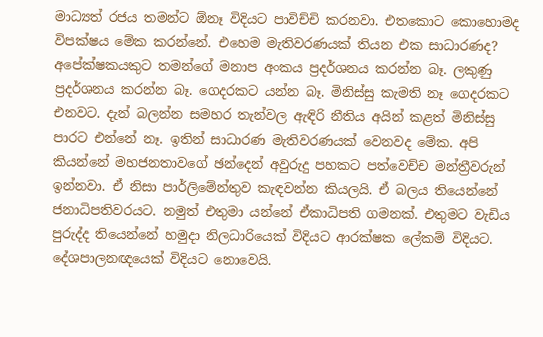මාධ්‍යත් රජය තමන්ට ඕනෑ විදියට පාවිච්චි කරනවා. එතකොට කොහොමද විපක්ෂය මේක කරන්නේ. එහෙම මැතිවරණයක් තියන එක සාධාරණද? අපේක්ෂකයකුට තමන්ගේ මනාප අංකය ප්‍රදර්ශනය කරන්න බෑ. ලකුණු ප්‍රදර්ශනය කරන්න බෑ. ගෙදරකට යන්න බෑ. මිනිස්සු කැමති නෑ ගෙදරකට එනවට. දැන් බලන්න සමහර තැන්වල ඇඳිරි නීතිය අයින් කළත් මිනිස්සු පාරට එන්නේ නෑ. ඉතින් සාධාරණ මැතිවරණයක් වෙනවද මේක. අපි කියන්නේ මහජනතාවගේ ඡන්දෙන් අවුරුදු පහකට පත්වෙච්ච මන්ත්‍රීවරුන් ඉන්නවා. ඒ නිසා පාර්ලිමේන්තුව කැඳවන්න කියලයි. ඒ බලය තියෙන්නේ ජනාධිපතිවරයට. නමුත් එතුමා යන්නේ ඒකාධිපති ගමනක්. එතුමට වැඩිය පුරුද්ද තියෙන්නේ හමුදා නිලධාරියෙක් විදියට ආරක්ෂක ලේකම් විදියට. දේශපාලනඥයෙක් විදියට නොවෙයි.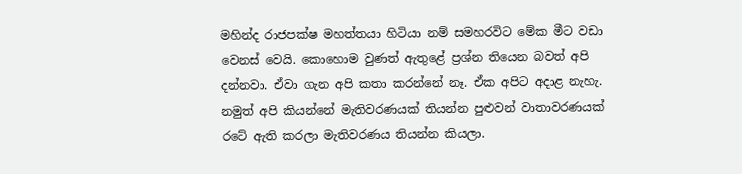මහින්ද රාජපක්ෂ මහත්තයා හිටියා නම් සමහරවිට මේක මීට වඩා වෙනස් වෙයි. කොහොම වුණත් ඇතුළේ ප්‍රශ්න තියෙන බවත් අපි දන්නවා. ඒවා ගැන අපි කතා කරන්නේ නෑ. ඒක අපිට අදාළ නැහැ. නමුත් අපි කියන්නේ මැතිවරණයක් තියන්න පුළුවන් වාතාවරණයක් රටේ ඇති කරලා මැතිවරණය තියන්න කියලා.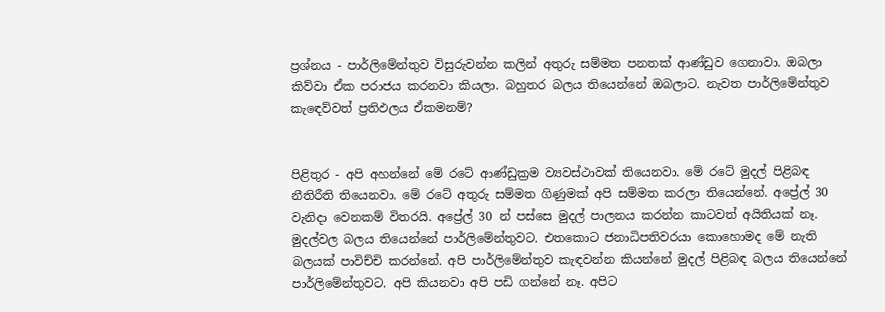ප්‍රශ්නය - පාර්ලිමේන්තුව විසුරුවන්න කලින් අතුරු සම්මත පනතක් ආණ්ඩුව ගෙනාවා. ඔබලා කිව්වා ඒක පරාජය කරනවා කියලා. බහුතර බලය තියෙන්නේ ඔබලාට. නැවත පාර්ලිමේන්තුව කැඳෙව්වත් ප්‍රතිඵලය ඒකමනම්?


පිළිතුර - අපි අහන්නේ මේ රටේ ආණ්ඩුක්‍රම ව්‍යවස්ථාවක් තියෙනවා. මේ රටේ මුදල් පිළිබඳ නීතිරීති තියෙනවා. මේ රටේ අතුරු සම්මත ගිණුමක් අපි සම්මත කරලා තියෙන්නේ. අප්‍රේල් 30 වැනිදා වෙනකම් විතරයි. අප්‍රේල් 30 න් පස්සෙ මුදල් පාලනය කරන්න කාටවත් අයිතියක් නෑ. මුදල්වල බලය තියෙන්නේ පාර්ලිමේන්තුවට. එතකොට ජනාධිපතිවරයා කොහොමද මේ නැති බලයක් පාවිච්චි කරන්නේ. අපි පාර්ලිමේන්තුව කැඳවන්න කියන්නේ මුදල් පිළිබඳ බලය තියෙන්නේ පාර්ලිමේන්තුවට. අපි කියනවා අපි පඩි ගන්නේ නෑ. අපිට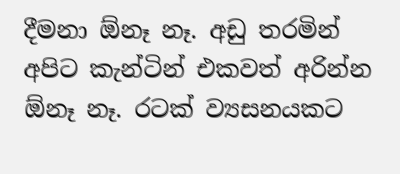දීමනා ඕනෑ නෑ. අඩු තරමින් අපිට කැන්ටින් එකවත් අරින්න ඕනෑ නෑ. රටක් ව්‍යසනයකට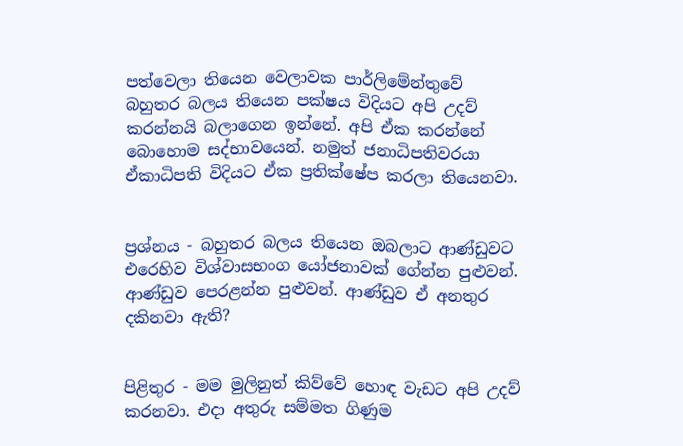පත්වෙලා තියෙන වෙලාවක පාර්ලිමේන්තුවේ බහුතර බලය තියෙන පක්ෂය විදියට අපි උදව් කරන්නයි බලාගෙන ඉන්නේ. අපි ඒක කරන්නේ බොහොම සද්භාවයෙන්. නමුත් ජනාධිපතිවරයා ඒකාධිපති විදියට ඒක ප්‍රතික්ෂේප කරලා තියෙනවා.


ප්‍රශ්නය - බහුතර බලය තියෙන ඔබලාට ආණ්ඩුවට එරෙහිව විශ්වාසභංග යෝජනාවක් ගේන්න පුළුවන්. ආණ්ඩුව පෙරළන්න පුළුවන්. ආණ්ඩුව ඒ අනතුර දකිනවා ඇති?


පිළිතුර - මම මුලිනුත් කිව්වේ හොඳ වැඩට අපි උදව් කරනවා. එදා අතුරු සම්මත ගිණුම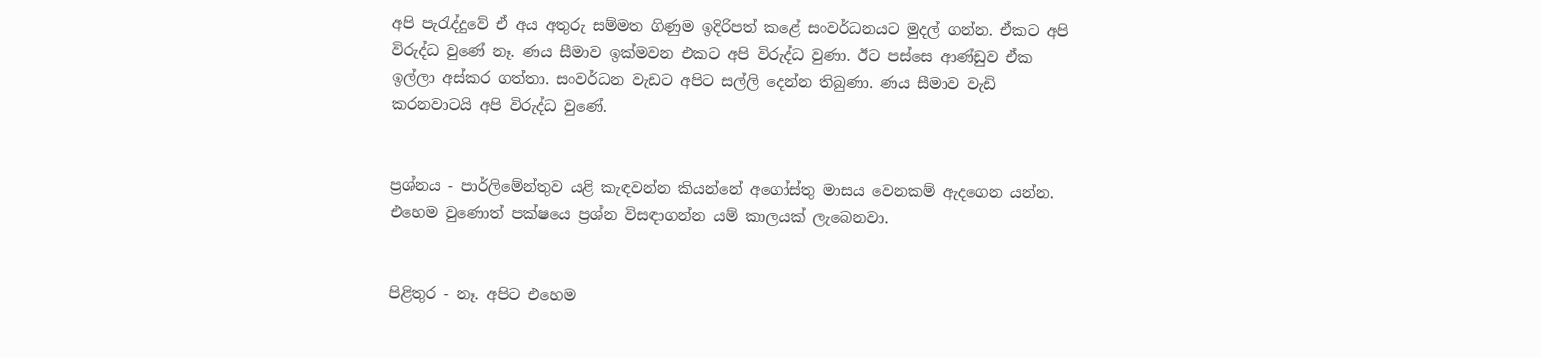අපි පැරැද්දුවේ ඒ අය අතුරු සම්මත ගිණුම ඉදිරිපත් කළේ සංවර්ධනයට මුදල් ගන්න. ඒකට අපි විරුද්ධ වුණේ නෑ. ණය සීමාව ඉක්මවන එකට අපි විරුද්ධ වුණා. ඊට පස්සෙ ආණ්ඩුව ඒක ඉල්ලා අස්කර ගත්තා. සංවර්ධන වැඩට අපිට සල්ලි දෙන්න තිබුණා. ණය සීමාව වැඩි කරනවාටයි අපි විරුද්ධ වුණේ.


ප්‍රශ්නය - පාර්ලිමේන්තුව යළි කැඳවන්න කියන්නේ අගෝස්තු මාසය වෙනකම් ඇදගෙන යන්න. එහෙම වුණොත් පක්ෂයෙ ප්‍රශ්න විසඳාගන්න යම් කාලයක් ලැබෙනවා.


පිළිතුර - නෑ. අපිට එහෙම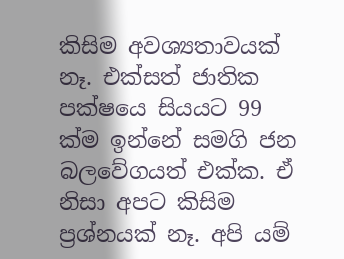කිසිම අවශ්‍යතාවයක් නෑ. එක්සත් ජාතික පක්ෂයෙ සියයට 99 ක්ම ඉන්නේ සමගි ජන බලවේගයත් එක්ක. ඒ නිසා අපට කිසිම ප්‍රශ්නයක් නෑ. අපි යම්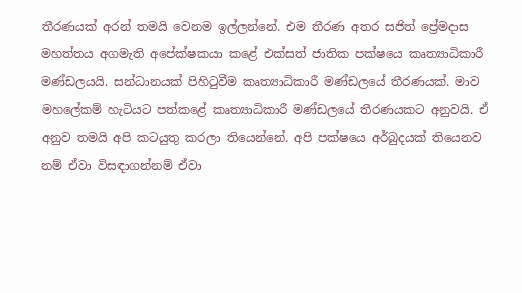තීරණයක් අරන් තමයි වෙනම ඉල්ලන්නේ. එම තීරණ අතර සජිත් ප්‍රේමදාස මහත්තය අගමැති අපේක්ෂකයා කළේ එක්සත් ජාතික පක්ෂයෙ කෘත්‍යාධිකාරී මණ්ඩලයයි. සන්ධානයක් පිහිටුවීම කෘත්‍යාධිකාරී මණ්ඩලයේ තීරණයක්. මාව මහලේකම් හැටියට පත්කළේ කෘත්‍යාධිකාරී මණ්ඩලයේ තීරණයකට අනුවයි. ඒ අනුව තමයි අපි කටයුතු කරලා තියෙන්නේ. අපි පක්ෂයෙ අර්බුදයක් තියෙනව නම් ඒවා විසඳාගන්නම් ඒවා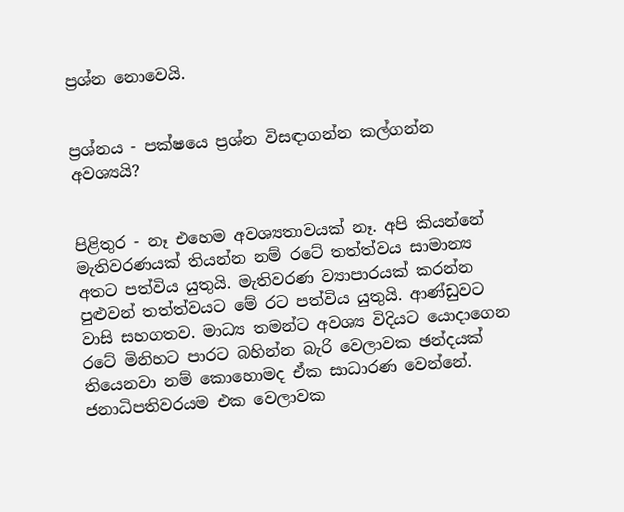ප්‍රශ්න නොවෙයි.


ප්‍රශ්නය - පක්ෂයෙ ප්‍රශ්න විසඳාගන්න කල්ගන්න අවශ්‍යයි?


පිළිතුර - නෑ එහෙම අවශ්‍යතාවයක් නෑ. අපි කියන්නේ මැතිවරණයක් තියන්න නම් රටේ තත්ත්වය සාමාන්‍ය අතට පත්විය යුතුයි. මැතිවරණ ව්‍යාපාරයක් කරන්න පුළුවන් තත්ත්වයට මේ රට පත්විය යුතුයි. ආණ්ඩුවට වාසි සහගතව. මාධ්‍ය තමන්ට අවශ්‍ය විදියට යොදාගෙන රටේ මිනිහට පාරට බහින්න බැරි වෙලාවක ඡන්දයක් තියෙනවා නම් කොහොමද ඒක සාධාරණ වෙන්නේ. ජනාධිපතිවරයම එක වෙලාවක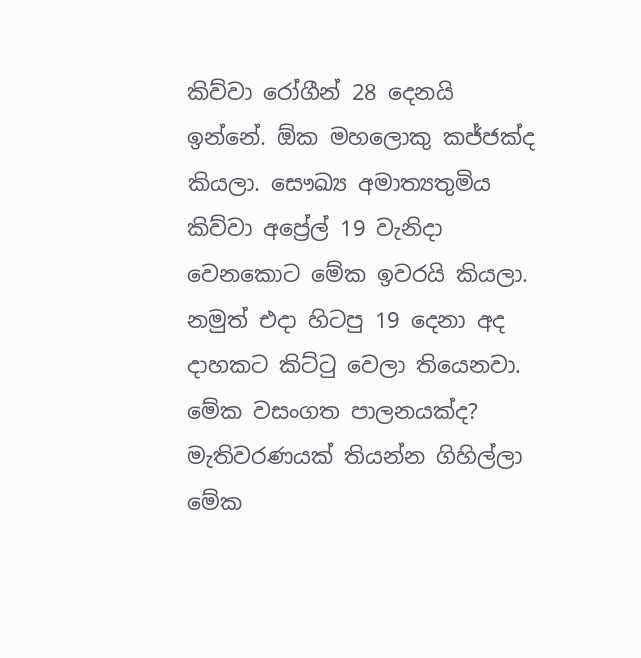කිව්වා රෝගීන් 28 දෙනයි ඉන්නේ. ඕක මහලොකු කජ්ජක්ද කියලා. සෞඛ්‍ය අමාත්‍යතුමිය කිව්වා අප්‍රේල් 19 වැනිදා වෙනකොට මේක ඉවරයි කියලා. නමුත් එදා හිටපු 19 දෙනා අද දාහකට කිට්ටු වෙලා තියෙනවා. මේක වසංගත පාලනයක්ද? මැතිවරණයක් තියන්න ගිහිල්ලා මේක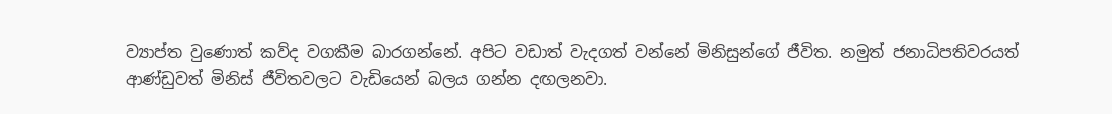ව්‍යාප්ත වුණොත් කව්ද වගකීම බාරගන්නේ. අපිට වඩාත් වැදගත් වන්නේ මිනිසුන්ගේ ජීවිත. නමුත් ජනාධිපතිවරයත් ආණ්ඩුවත් මිනිස් ජීවිතවලට වැඩියෙන් බලය ගන්න දඟලනවා.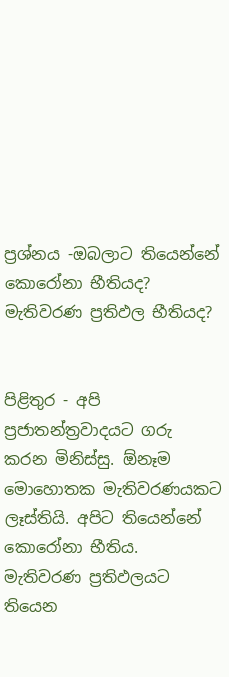ප්‍රශ්නය -ඔබලාට තියෙන්නේ කොරෝනා භීතියද? මැතිවරණ ප්‍රතිඵල භීතියද?


පිළිතුර - අපි ප්‍රජාතන්ත්‍රවාදයට ගරු කරන මිනිස්සු. ඕනෑම මොහොතක මැතිවරණයකට ලෑස්තියි. අපිට තියෙන්නේ කොරෝනා භීතිය. මැතිවරණ ප්‍රතිඵලයට තියෙන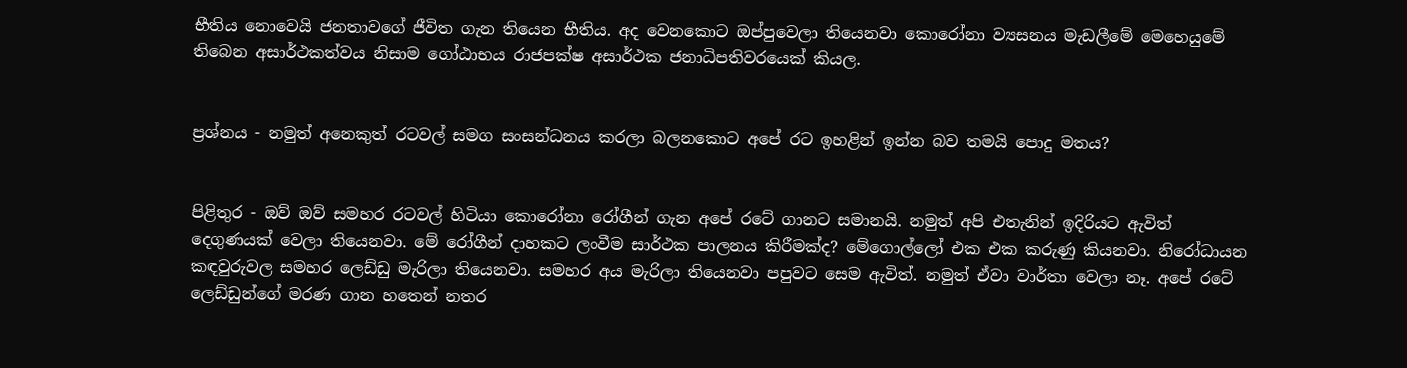භීතිය නොවෙයි ජනතාවගේ ජීවිත ගැන තියෙන භීතිය. අද වෙනකොට ඔප්පුවෙලා තියෙනවා කොරෝනා ව්‍යසනය මැඩලීමේ මෙහෙයුමේ තිබෙන අසාර්ථකත්වය නිසාම ගෝඨාභය රාජපක්ෂ අසාර්ථක ජනාධිපතිවරයෙක් කියල.


ප්‍රශ්නය - නමුත් අනෙකුත් රටවල් සමග සංසන්ධනය කරලා බලනකොට අපේ රට ඉහළින් ඉන්න බව තමයි පොදු මතය?


පිළිතුර - ඔව් ඔව් සමහර රටවල් හිටියා කොරෝනා රෝගීන් ගැන අපේ රටේ ගානට සමානයි. නමුත් අපි එතැනින් ඉදිරියට ඇවිත් දෙගුණයක් වෙලා තියෙනවා. මේ රෝගීන් දාහකට ලංවීම සාර්ථක පාලනය කිරීමක්ද? මේගොල්ලෝ එක එක කරුණු කියනවා. නිරෝධායන කඳවුරුවල සමහර ලෙඩ්ඩු මැරිලා තියෙනවා. සමහර අය මැරිලා තියෙනවා පපුවට සෙම ඇවිත්. නමුත් ඒවා වාර්තා වෙලා නෑ. අපේ රටේ ලෙඩ්ඩුන්ගේ මරණ ගාන හතෙන් නතර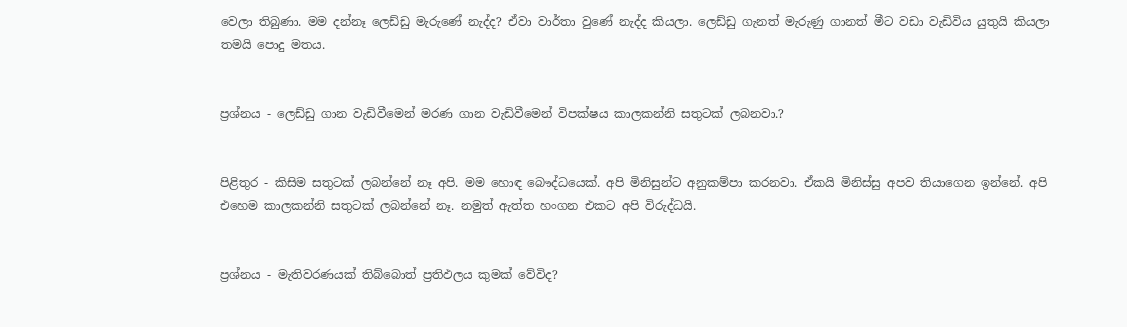වෙලා තිබුණා. මම දන්නෑ ලෙඩ්ඩු මැරුණේ නැද්ද? ඒවා වාර්තා වුණේ නැද්ද කියලා. ලෙඩ්ඩු ගැනත් මැරුණු ගානත් මීට වඩා වැඩිවිය යුතුයි කියලා තමයි පොදු මතය.


ප්‍රශ්නය - ලෙඩ්ඩු ගාන වැඩිවීමෙන් මරණ ගාන වැඩිවීමෙන් විපක්ෂය කාලකන්නි සතුටක් ලබනවා.?


පිළිතුර - කිසිම සතුටක් ලබන්නේ නෑ අපි. මම හොඳ බෞද්ධයෙක්. අපි මිනිසුන්ට අනුකම්පා කරනවා. ඒකයි මිනිස්සු අපව තියාගෙන ඉන්නේ. අපි එහෙම කාලකන්නි සතුටක් ලබන්නේ නෑ. නමුත් ඇත්ත හංගන එකට අපි විරුද්ධයි.


ප්‍රශ්නය - මැතිවරණයක් තිබ්බොත් ප්‍රතිඵලය කුමක් වේවිද?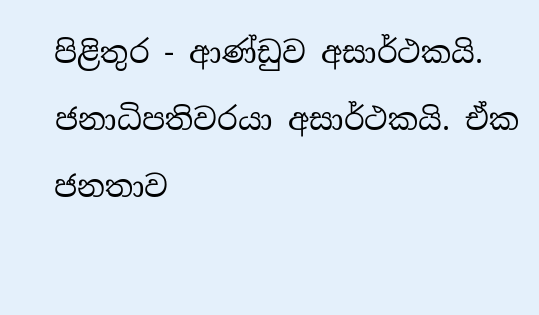පිළිතුර - ආණ්ඩුව අසාර්ථකයි. ජනාධිපතිවරයා අසාර්ථකයි. ඒක ජනතාව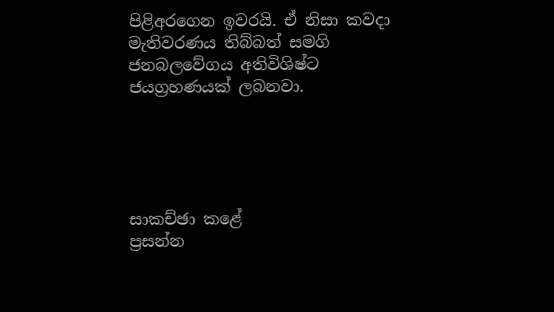පිළිඅරගෙන ඉවරයි. ඒ නිසා කවදා මැතිවරණය තිබ්බත් සමගි ජනබලවේගය අතිවිශිෂ්ට ජයග්‍රහණයක් ලබනවා.





සාකච්ඡා කළේ
ප්‍රසන්න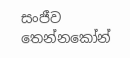සංජීව තෙන්නකෝන්